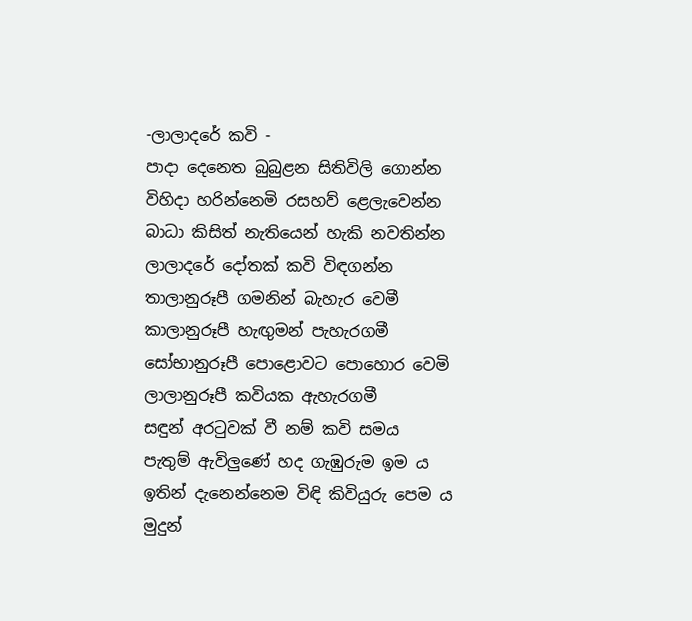-ලාලාදරේ කවි -
පාදා දෙනෙත බුබුළන සිතිවිලි ගොන්න
විහිදා හරින්නෙමි රසහව් ළෙලැවෙන්න
බාධා කිසිත් නැතියෙන් හැකි නවතින්න
ලාලාදරේ දෝතක් කවි විඳගන්න
තාලානුරූපී ගමනින් බැහැර වෙමී
කාලානුරූපී හැඟුමන් පැහැරගමී
සෝභානුරූපී පොළොවට පොහොර වෙමි
ලාලානුරූපී කවියක ඇහැරගමී
සඳුන් අරටුවක් වී නම් කවි සමය
පැතුම් ඇවිලුණේ හද ගැඹුරුම ඉම ය
ඉතින් දැනෙන්නෙම විඳි කිවියුරු පෙම ය
මුදුන්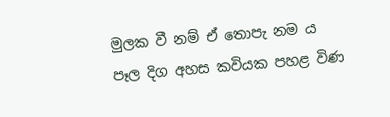මුලක වී නම් ඒ තොපැ නම ය
පෑල දිග අහස කවියක පහළ විණ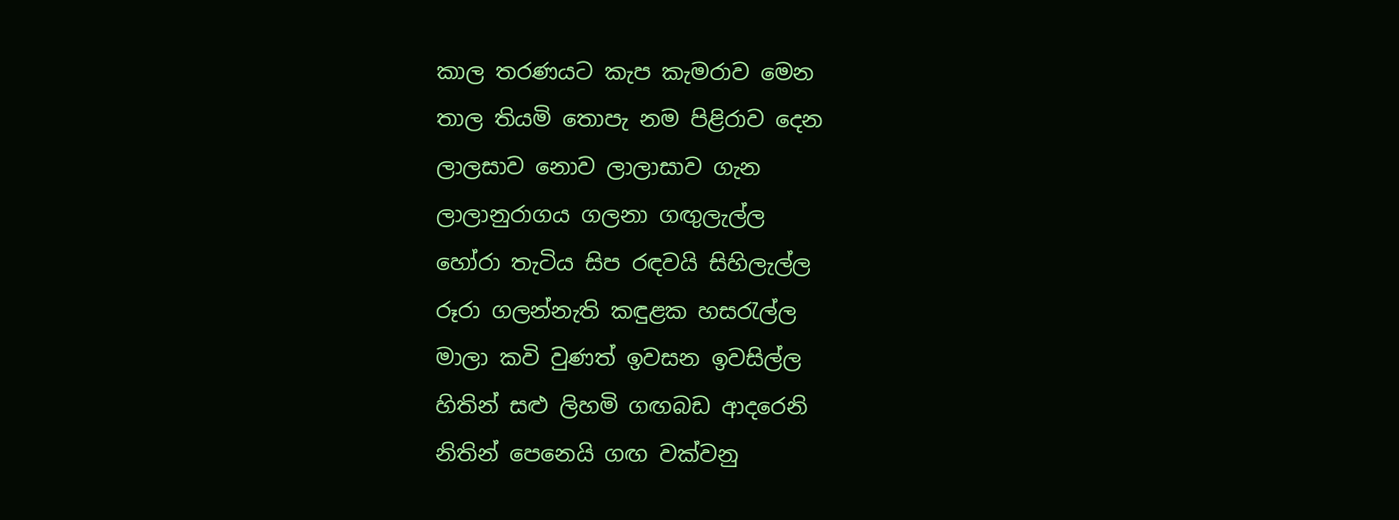කාල තරණයට කැප කැමරාව මෙන
තාල තියමි තොපැ නම පිළිරාව දෙන
ලාලසාව නොව ලාලාසාව ගැන
ලාලානුරාගය ගලනා ගඟුලැල්ල
හෝරා තැටිය සිප රඳවයි සිහිලැල්ල
රූරා ගලන්නැති කඳුළක හසරැල්ල
මාලා කවි වුණත් ඉවසන ඉවසිල්ල
හිතින් සළු ලිහමි ගඟබඩ ආදරෙනි
නිතින් පෙනෙයි ගඟ වක්වනු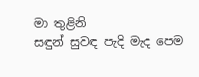මා තුළිනි
සඳුන් සුවඳ පැදි මැද පෙම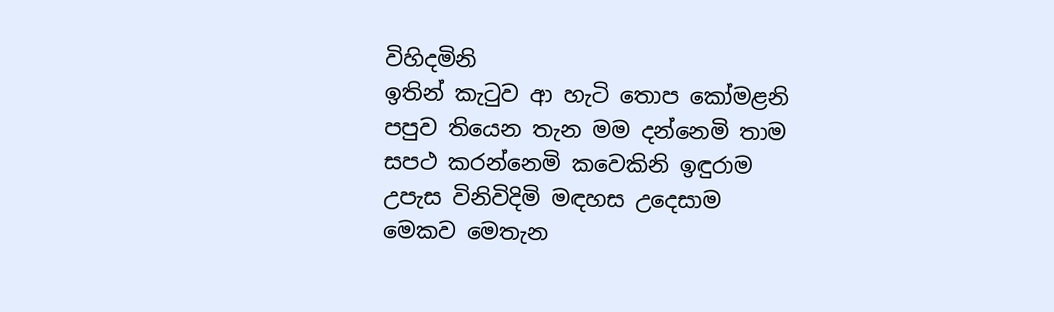විහිදමිනි
ඉතින් කැටුව ආ හැටි තොප කෝමළනි
පපුව තියෙන තැන මම දන්නෙමි තාම
සපථ කරන්නෙමි කවෙකිනි ඉඳුරාම
උපැස විනිවිදිමි මඳහස උදෙසාම
මෙකව මෙතැන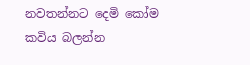නවතන්නට දෙමි කෝම
කවිය බලන්න